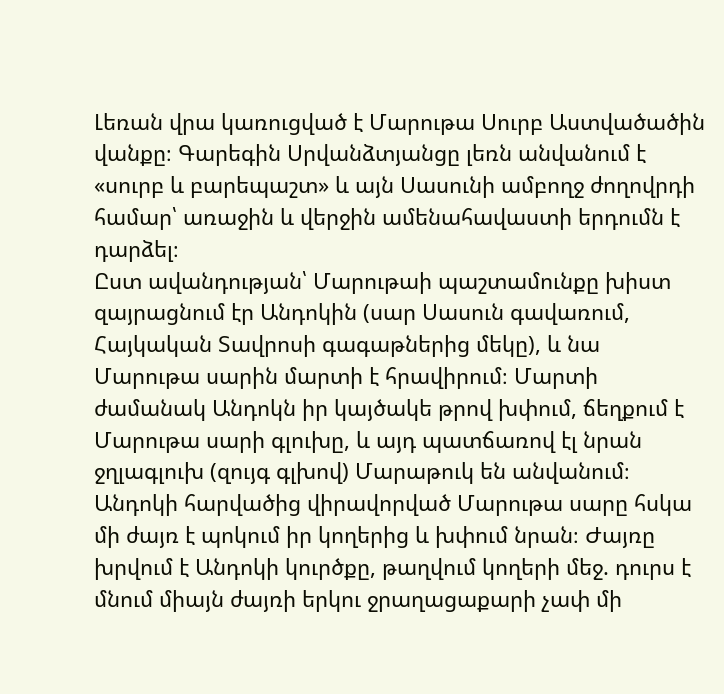Լեռան վրա կառուցված է Մարութա Սուրբ Աստվածածին վանքը։ Գարեգին Սրվանձտյանցը լեռն անվանում է «սուրբ և բարեպաշտ» և այն Սասունի ամբողջ ժողովրդի համար՝ առաջին և վերջին ամենահավաստի երդումն է դարձել։
Ըստ ավանդության՝ Մարութաի պաշտամունքը խիստ զայրացնում էր Անդոկին (սար Սասուն գավառում, Հայկական Տավրոսի գագաթներից մեկը), և նա Մարութա սարին մարտի է հրավիրում։ Մարտի ժամանակ Անդոկն իր կայծակե թրով խփում, ճեղքում է Մարութա սարի գլուխը, և այդ պատճառով էլ նրան ջղլագլուխ (զույգ գլխով) Մարաթուկ են անվանում։ Անդոկի հարվածից վիրավորված Մարութա սարը հսկա մի ժայռ է պոկում իր կողերից և խփում նրան։ Ժայռը խրվում է Անդոկի կուրծքը, թաղվում կողերի մեջ. դուրս է մնում միայն ժայռի երկու ջրաղացաքարի չափ մի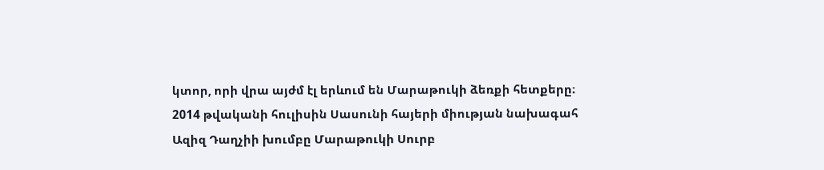կտոր, որի վրա այժմ էլ երևում են Մարաթուկի ձեռքի հետքերը։
2014 թվականի հուլիսին Սասունի հայերի միության նախագահ Ազիզ Դաղչիի խումբը Մարաթուկի Սուրբ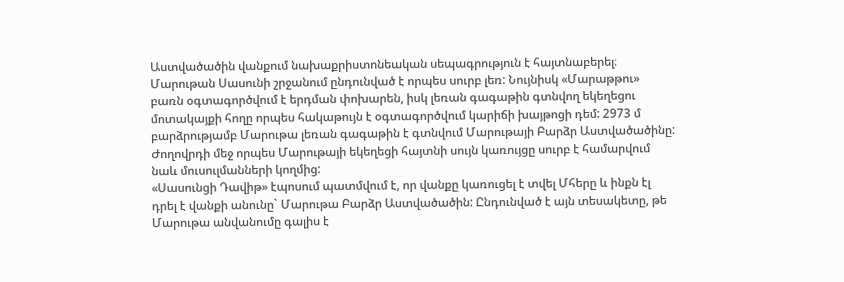Աստվածածին վանքում նախաքրիստոնեական սեպագրություն է հայտնաբերել։
Մարութան Սասունի շրջանում ընդունված է որպես սուրբ լեռ: Նույնիսկ «Մարաթթու» բառն օգտագործվում է երդման փոխարեն, իսկ լեռան գագաթին գտնվող եկեղեցու մոտակայքի հողը որպես հակաթույն է օգտագործվում կարիճի խայթոցի դեմ: 2973 մ բարձրությամբ Մարութա լեռան գագաթին է գտնվում Մարութայի Բարձր Աստվածածինը: Ժողովրդի մեջ որպես Մարութայի եկեղեցի հայտնի սույն կառույցը սուրբ է համարվում նաև մուսուլմանների կողմից:
«Սասունցի Դավիթ» էպոսում պատմվում է, որ վանքը կառուցել է տվել Մհերը և ինքն էլ դրել է վանքի անունը` Մարութա Բարձր Աստվածածին: Ընդունված է այն տեսակետը, թե Մարութա անվանումը գալիս է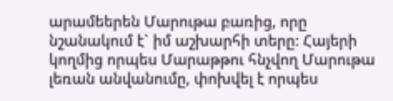արամեերեն Մարութա բառից, որը նշանակում է` իմ աշխարհի տերը: Հայերի կողմից որպես Մարաթթու հնչվող Մարութա լեռան անվանումը, փոխվել է որպես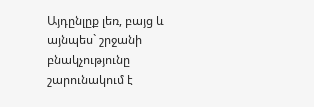Այդընլըք լեռ, բայց և այնպես` շրջանի բնակչությունը շարունակում է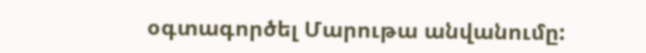օգտագործել Մարութա անվանումը: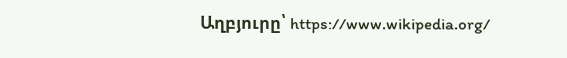Աղբյուրը՝ https://www.wikipedia.org/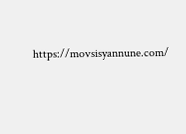https://movsisyannune.com/